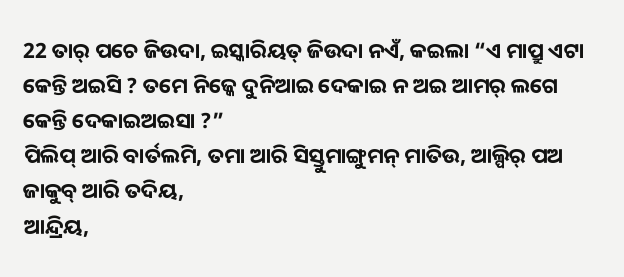22 ତାର୍ ପଚେ ଜିଉଦା, ଇସ୍କାରିୟତ୍ ଜିଉଦା ନଏଁ, କଇଲା “ଏ ମାପ୍ରୁ ଏଟା କେନ୍ତି ଅଇସି ? ତମେ ନିଜ୍କେ ଦୁନିଆଇ ଦେକାଇ ନ ଅଇ ଆମର୍ ଲଗେ କେନ୍ତି ଦେକାଇଅଇସା ?”
ପିଲିପ୍ ଆରି ବାର୍ତଲମି, ତମା ଆରି ସିସ୍ତୁମାଙ୍ଗୁମନ୍ ମାତିଉ, ଆଲ୍ପିର୍ ପଅ ଜାକୁବ୍ ଆରି ତଦିୟ,
ଆନ୍ଦ୍ରିୟ,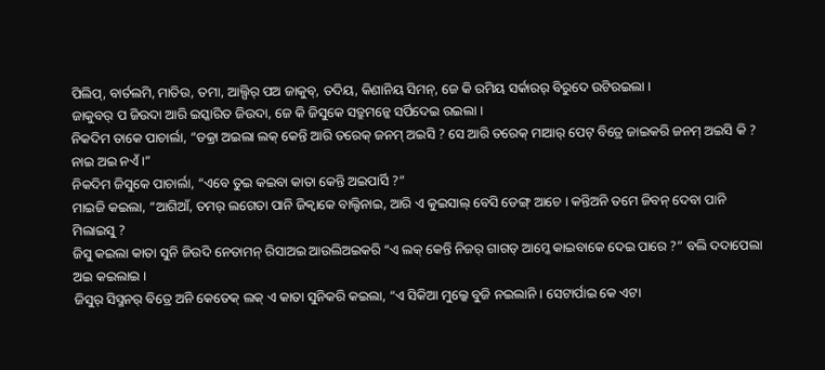ପିଲିପ୍, ବାର୍ତଲମି, ମାତିଉ, ତମା, ଆଲ୍ପିର୍ ପଅ ଜାକୁବ୍, ତଦିୟ, କିଣାନିୟ ସିମନ୍, ଜେ କି ରମିୟ ସର୍କାରର୍ ବିରୁଦେ ଉଟିରଇଲା ।
ଜାକୁବର୍ ପ ଜିଉଦା ଆରି ଇସ୍କାରିତ ଜିଉଦା, ଜେ କି ଜିସୁକେ ସତ୍ରୁମନ୍କେ ସର୍ପିଦେଇ ରଇଲା ।
ନିକଦିମ ତାକେ ପାଚାର୍ଲା, “ଡକ୍ରା ଅଇଲା ଲକ୍ କେନ୍ତି ଆରି ତରେକ୍ ଜନମ୍ ଅଇସି ? ସେ ଆରି ତରେକ୍ ମାଆର୍ ପେଟ୍ ବିତ୍ରେ ଜାଇକରି ଜନମ୍ ଅଇସି କି ? ନାଇ ଅଇ ନଏଁ ।”
ନିକଦିମ ଜିସୁକେ ପାଚାର୍ଲା, “ଏବେ ତୁଇ କଇବା କାତା କେନ୍ତି ଅଇପାର୍ସି ?”
ମାଇଜି କଇଲା, “ଆଗିଆଁ, ତମର୍ ଲଗେତା ପାନି ଜିକ୍ବାକେ ବାଲ୍ଟିନାଇ, ଆରି ଏ କୁଇସାଲ୍ ବେସି ଡେଙ୍ଗ୍ ଆଚେ । କନ୍ତିଅନି ତମେ ଜିବନ୍ ଦେବା ପାନି ମିଲାଇସୁ ?
ଜିସୁ କଇଲା କାତା ସୁନି ଜିଉଦି ନେତାମନ୍ ରିସାଅଇ ଆଉଲିଅଇକରି “ଏ ଲକ୍ କେନ୍ତି ନିଜର୍ ଗାଗଡ୍ ଆମ୍କେ କାଇବାକେ ଦେଇ ପାରେ ?” ବଲି ଦଦାପେଲା ଅଇ କଇଲାଇ ।
ଜିସୁର୍ ସିସ୍ମନର୍ ବିତ୍ରେ ଅନି କେତେକ୍ ଲକ୍ ଏ କାତା ସୁନିକରି କଇଲା, “ଏ ସିକିଆ ମୁଲ୍କେ ବୁଜି ନଇଲାନି । ସେଟାର୍ପାଇ କେ ଏଟା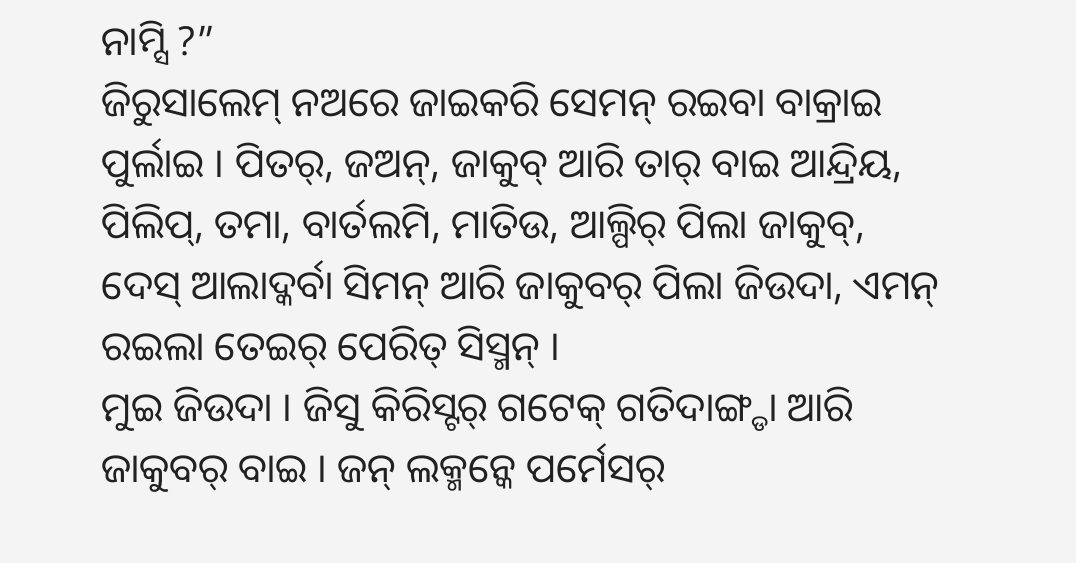ନାମ୍ସି ?”
ଜିରୁସାଲେମ୍ ନଅରେ ଜାଇକରି ସେମନ୍ ରଇବା ବାକ୍ରାଇ ପୁର୍ଲାଇ । ପିତର୍, ଜଅନ୍, ଜାକୁବ୍ ଆରି ତାର୍ ବାଇ ଆନ୍ଦ୍ରିୟ, ପିଲିପ୍, ତମା, ବାର୍ତଲମି, ମାତିଉ, ଆଲ୍ପିର୍ ପିଲା ଜାକୁବ୍, ଦେସ୍ ଆଲାଦ୍କର୍ବା ସିମନ୍ ଆରି ଜାକୁବର୍ ପିଲା ଜିଉଦା, ଏମନ୍ ରଇଲା ତେଇର୍ ପେରିତ୍ ସିସ୍ମନ୍ ।
ମୁଇ ଜିଉଦା । ଜିସୁ କିରିସ୍ଟର୍ ଗଟେକ୍ ଗତିଦାଙ୍ଗ୍ଡା ଆରି ଜାକୁବର୍ ବାଇ । ଜନ୍ ଲକ୍ମନ୍କେ ପର୍ମେସର୍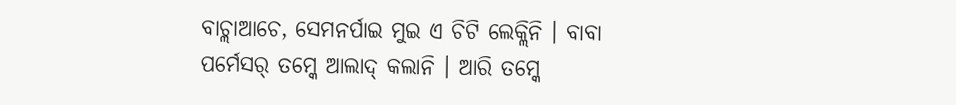ବାଚ୍ଲାଆଚେ, ସେମନର୍ପାଇ ମୁଇ ଏ ଚିଟି ଲେକ୍ଲିନି । ବାବା ପର୍ମେସର୍ ତମ୍କେ ଆଲାଦ୍ କଲାନି । ଆରି ତମ୍କେ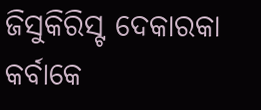ଜିସୁକିରିସ୍ଟ ଦେକାରକା କର୍ବାକେ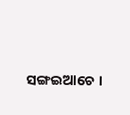ସଙ୍ଗଇଆଚେ ।